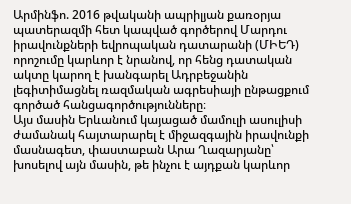Արմինֆո. 2016 թվականի ապրիլյան քառօրյա պատերազմի հետ կապված գործերով Մարդու իրավունքների եվրոպական դատարանի (ՄԻԵԴ) որոշումը կարևոր է նրանով, որ հենց դատական ակտը կարող է խանգարել Ադրբեջանին լեգիտիմացնել ռազմական ագրեսիայի ընթացքում գործած հանցագործությունները։
Այս մասին Երևանում կայացած մամուլի ասուլիսի ժամանակ հայտարարել է միջազգային իրավունքի մասնագետ, փաստաբան Արա Ղազարյանը՝ խոսելով այն մասին, թե ինչու է այդքան կարևոր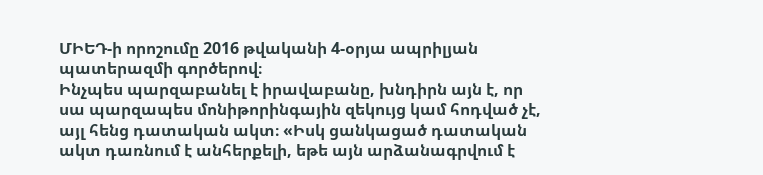ՄԻԵԴ-ի որոշումը 2016 թվականի 4-օրյա ապրիլյան պատերազմի գործերով։
Ինչպես պարզաբանել է իրավաբանը, խնդիրն այն է, որ սա պարզապես մոնիթորինգային զեկույց կամ հոդված չէ, այլ հենց դատական ակտ։ «Իսկ ցանկացած դատական ակտ դառնում է անհերքելի, եթե այն արձանագրվում է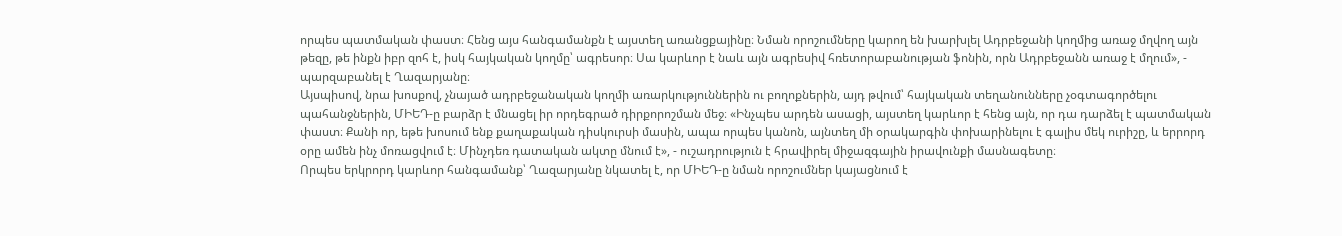որպես պատմական փաստ։ Հենց այս հանգամանքն է այստեղ առանցքայինը։ Նման որոշումները կարող են խարխլել Ադրբեջանի կողմից առաջ մղվող այն թեզը, թե ինքն իբր զոհ է, իսկ հայկական կողմը՝ ագրեսոր։ Սա կարևոր է նաև այն ագրեսիվ հռետորաբանության ֆոնին, որն Ադրբեջանն առաջ է մղում», - պարզաբանել է Ղազարյանը։
Այսպիսով, նրա խոսքով, չնայած ադրբեջանական կողմի առարկություններին ու բողոքներին, այդ թվում՝ հայկական տեղանունները չօգտագործելու պահանջներին, ՄԻԵԴ-ը բարձր է մնացել իր որդեգրած դիրքորոշման մեջ։ «Ինչպես արդեն ասացի, այստեղ կարևոր է հենց այն, որ դա դարձել է պատմական փաստ։ Քանի որ, եթե խոսում ենք քաղաքական դիսկուրսի մասին, ապա որպես կանոն, այնտեղ մի օրակարգին փոխարինելու է գալիս մեկ ուրիշը, և երրորդ օրը ամեն ինչ մոռացվում է։ Մինչդեռ դատական ակտը մնում է», - ուշադրություն է հրավիրել միջազգային իրավունքի մասնագետը։
Որպես երկրորդ կարևոր հանգամանք՝ Ղազարյանը նկատել է, որ ՄԻԵԴ-ը նման որոշումներ կայացնում է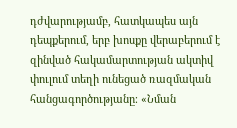դժվարությամբ, հատկապես այն դեպքերում, երբ խոսքը վերաբերում է զինված հակամարտության ակտիվ փուլում տեղի ունեցած ռազմական հանցագործությանը։ «Նման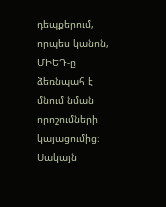դեպքերում, որպես կանոն, ՄԻԵԴ-ը ձեռնպահ է մնում նման որոշումների կայացումից։ Սակայն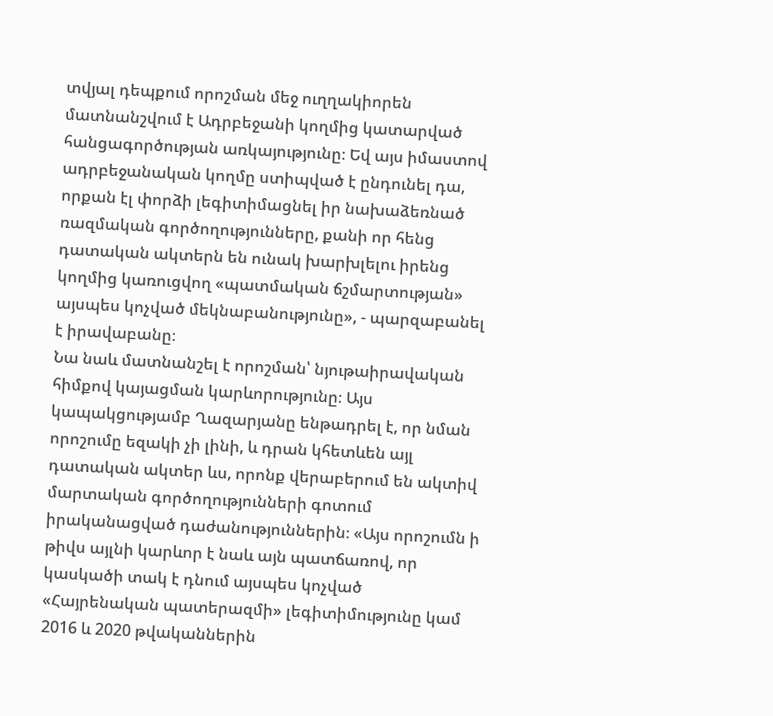տվյալ դեպքում որոշման մեջ ուղղակիորեն մատնանշվում է Ադրբեջանի կողմից կատարված հանցագործության առկայությունը։ Եվ այս իմաստով ադրբեջանական կողմը ստիպված է ընդունել դա, որքան էլ փորձի լեգիտիմացնել իր նախաձեռնած ռազմական գործողությունները, քանի որ հենց դատական ակտերն են ունակ խարխլելու իրենց կողմից կառուցվող «պատմական ճշմարտության» այսպես կոչված մեկնաբանությունը», - պարզաբանել է իրավաբանը։
Նա նաև մատնանշել է որոշման՝ նյութաիրավական հիմքով կայացման կարևորությունը։ Այս կապակցությամբ Ղազարյանը ենթադրել է, որ նման որոշումը եզակի չի լինի, և դրան կհետևեն այլ դատական ակտեր ևս, որոնք վերաբերում են ակտիվ մարտական գործողությունների գոտում իրականացված դաժանություններին։ «Այս որոշումն ի թիվս այլնի կարևոր է նաև այն պատճառով, որ կասկածի տակ է դնում այսպես կոչված «Հայրենական պատերազմի» լեգիտիմությունը կամ 2016 և 2020 թվականներին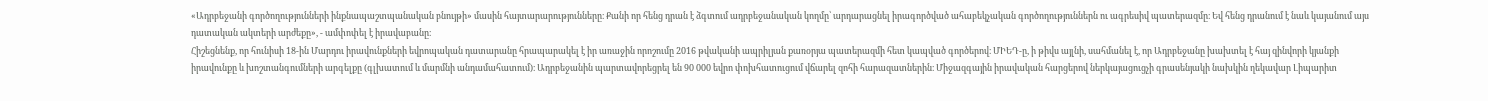«Ադրբեջանի գործողությունների ինքնապաշտպանական բնույթի» մասին հայտարարությունները։ Քանի որ հենց դրան է ձգտում ադրբեջանական կողմը՝ արդարացնել իրագործված ահաբեկչական գործողություններն ու ագրեսիվ պատերազմը։ Եվ հենց դրանում է նաև կայանում այս դատական ակտերի արժեքը», - ամփոփել է իրավաբանը։
Հիշեցնենք, որ հունիսի 18-ին Մարդու իրավունքների եվրոպական դատարանը հրապարակել է իր առաջին որոշումը 2016 թվականի ապրիլյան քառօրյա պատերազմի հետ կապված գործերով։ ՄԻԵԴ-ը, ի թիվս այլնի, սահմանել է, որ Ադրբեջանը խախտել է հայ զինվորի կյանքի իրավունքը և խոշտանգումների արգելքը (գլխատում և մարմնի անդամահատում)։ Ադրբեջանին պարտավորեցրել են 90 000 եվրո փոխհատուցում վճարել զոհի հարազատներին։ Միջազգային իրավական հարցերով ներկայացուցչի գրասենյակի նախկին ղեկավար Լիպարիտ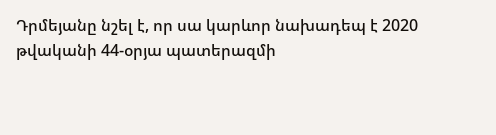Դրմեյանը նշել է, որ սա կարևոր նախադեպ է 2020 թվականի 44-օրյա պատերազմի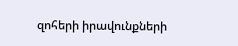զոհերի իրավունքների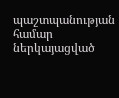պաշտպանության համար ներկայացված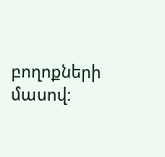բողոքների մասով։